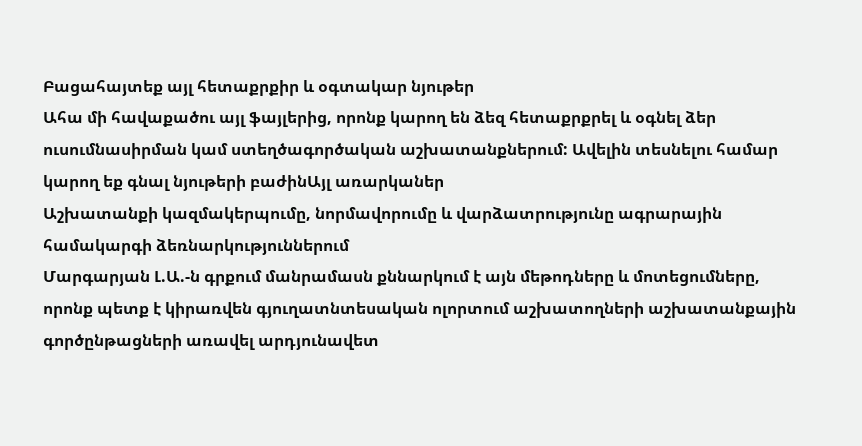Բացահայտեք այլ հետաքրքիր և օգտակար նյութեր
Ահա մի հավաքածու այլ ֆայլերից, որոնք կարող են ձեզ հետաքրքրել և օգնել ձեր ուսումնասիրման կամ ստեղծագործական աշխատանքներում: Ավելին տեսնելու համար կարող եք գնալ նյութերի բաժինԱյլ առարկաներ
Աշխատանքի կազմակերպումը, նորմավորումը և վարձատրությունը ագրարային համակարգի ձեռնարկություններում
Մարգարյան Լ.Ա.-ն գրքում մանրամասն քննարկում է այն մեթոդները և մոտեցումները, որոնք պետք է կիրառվեն գյուղատնտեսական ոլորտում աշխատողների աշխատանքային գործընթացների առավել արդյունավետ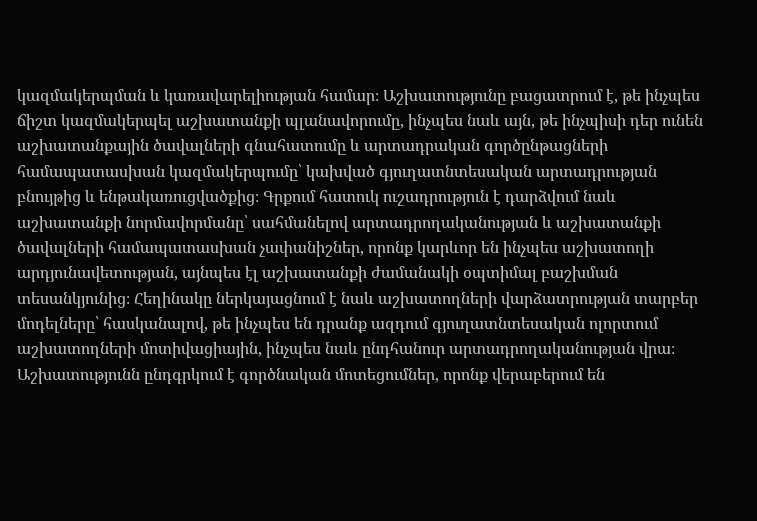կազմակերպման և կառավարելիության համար։ Աշխատությունը բացատրում է, թե ինչպես ճիշտ կազմակերպել աշխատանքի պլանավորումը, ինչպես նաև այն, թե ինչպիսի դեր ունեն աշխատանքային ծավալների գնահատումը և արտադրական գործընթացների համապատասխան կազմակերպումը՝ կախված գյուղատնտեսական արտադրության բնույթից և ենթակառուցվածքից։ Գրքում հատուկ ուշադրություն է դարձվում նաև աշխատանքի նորմավորմանը՝ սահմանելով արտադրողականության և աշխատանքի ծավալների համապատասխան չափանիշներ, որոնք կարևոր են ինչպես աշխատողի արդյունավետության, այնպես էլ աշխատանքի ժամանակի օպտիմալ բաշխման տեսանկյունից։ Հեղինակը ներկայացնում է նաև աշխատողների վարձատրության տարբեր մոդելները՝ հասկանալով, թե ինչպես են դրանք ազդում գյուղատնտեսական ոլորտում աշխատողների մոտիվացիային, ինչպես նաև ընդհանուր արտադրողականության վրա։ Աշխատությունն ընդգրկում է գործնական մոտեցումներ, որոնք վերաբերում են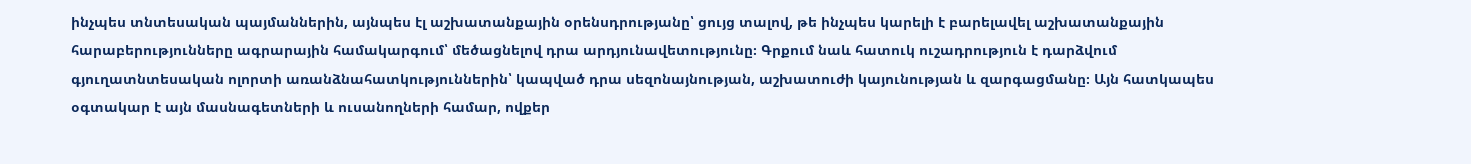ինչպես տնտեսական պայմաններին, այնպես էլ աշխատանքային օրենսդրությանը՝ ցույց տալով, թե ինչպես կարելի է բարելավել աշխատանքային հարաբերությունները ագրարային համակարգում՝ մեծացնելով դրա արդյունավետությունը։ Գրքում նաև հատուկ ուշադրություն է դարձվում գյուղատնտեսական ոլորտի առանձնահատկություններին՝ կապված դրա սեզոնայնության, աշխատուժի կայունության և զարգացմանը։ Այն հատկապես օգտակար է այն մասնագետների և ուսանողների համար, ովքեր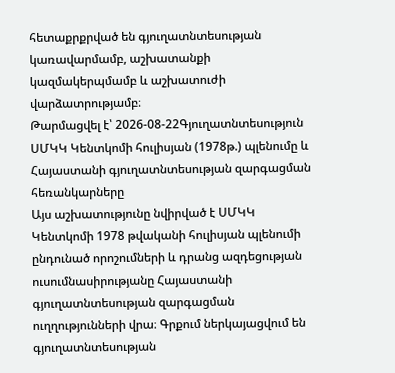հետաքրքրված են գյուղատնտեսության կառավարմամբ, աշխատանքի կազմակերպմամբ և աշխատուժի վարձատրությամբ։
Թարմացվել է՝ 2026-08-22Գյուղատնտեսություն
ՍՄԿԿ Կենտկոմի հուլիսյան (1978թ.) պլենումը և Հայաստանի գյուղատնտեսության զարգացման հեռանկարները
Այս աշխատությունը նվիրված է ՍՄԿԿ Կենտկոմի 1978 թվականի հուլիսյան պլենումի ընդունած որոշումների և դրանց ազդեցության ուսումնասիրությանը Հայաստանի գյուղատնտեսության զարգացման ուղղությունների վրա։ Գրքում ներկայացվում են գյուղատնտեսության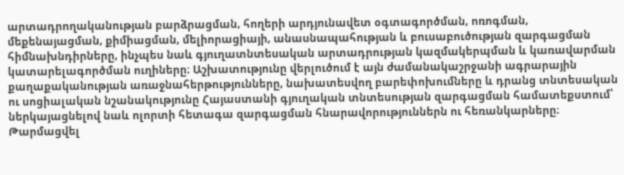արտադրողականության բարձրացման, հողերի արդյունավետ օգտագործման, ոռոգման, մեքենայացման, քիմիացման, մելիորացիայի, անասնապահության և բուսաբուծության զարգացման հիմնախնդիրները, ինչպես նաև գյուղատնտեսական արտադրության կազմակերպման և կառավարման կատարելագործման ուղիները։ Աշխատությունը վերլուծում է այն ժամանակաշրջանի ագրարային քաղաքականության առաջնահերթությունները, նախատեսվող բարեփոխումները և դրանց տնտեսական ու սոցիալական նշանակությունը Հայաստանի գյուղական տնտեսության զարգացման համատեքստում՝ ներկայացնելով նաև ոլորտի հետագա զարգացման հնարավորություններն ու հեռանկարները։
Թարմացվել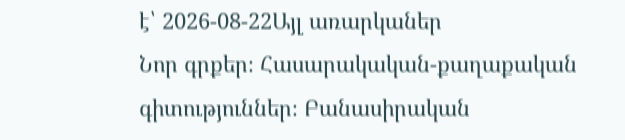է՝ 2026-08-22Այլ առարկաներ
Նոր գրքեր։ Հասարակական-քաղաքական գիտություններ։ Բանասիրական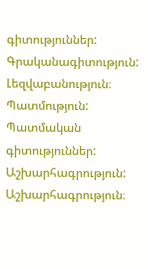գիտություններ: Գրականագիտություն: Լեզվաբանություն։ Պատմություն: Պատմական գիտություններ: Աշխարհագրություն: Աշխարհագրություն։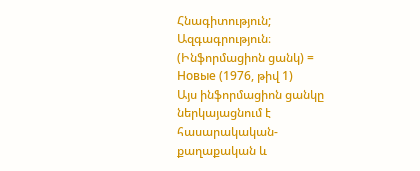Հնագիտություն; Ազգագրություն։ (Ինֆորմացիոն ցանկ) = Новые (1976, թիվ 1)
Այս ինֆորմացիոն ցանկը ներկայացնում է հասարակական-քաղաքական և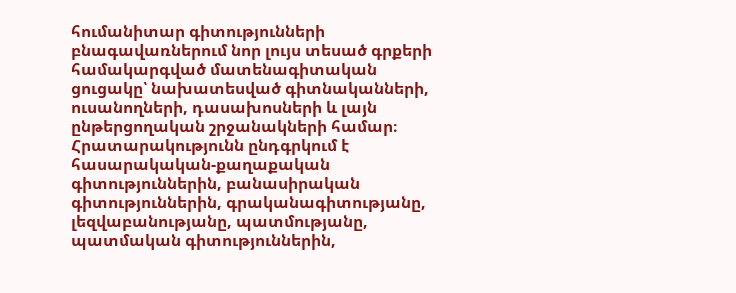հումանիտար գիտությունների բնագավառներում նոր լույս տեսած գրքերի համակարգված մատենագիտական ցուցակը՝ նախատեսված գիտնականների, ուսանողների, դասախոսների և լայն ընթերցողական շրջանակների համար։ Հրատարակությունն ընդգրկում է հասարակական-քաղաքական գիտություններին, բանասիրական գիտություններին, գրականագիտությանը, լեզվաբանությանը, պատմությանը, պատմական գիտություններին,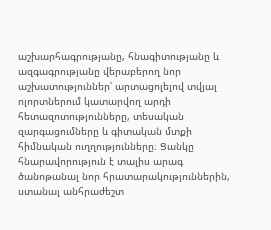աշխարհագրությանը, հնագիտությանը և ազգագրությանը վերաբերող նոր աշխատություններ՝ արտացոլելով տվյալ ոլորտներում կատարվող արդի հետազոտությունները, տեսական զարգացումները և գիտական մտքի հիմնական ուղղությունները։ Ցանկը հնարավորություն է տալիս արագ ծանոթանալ նոր հրատարակություններին, ստանալ անհրաժեշտ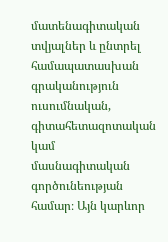մատենագիտական տվյալներ և ընտրել համապատասխան գրականություն ուսումնական, գիտահետազոտական կամ մասնագիտական գործունեության համար։ Այն կարևոր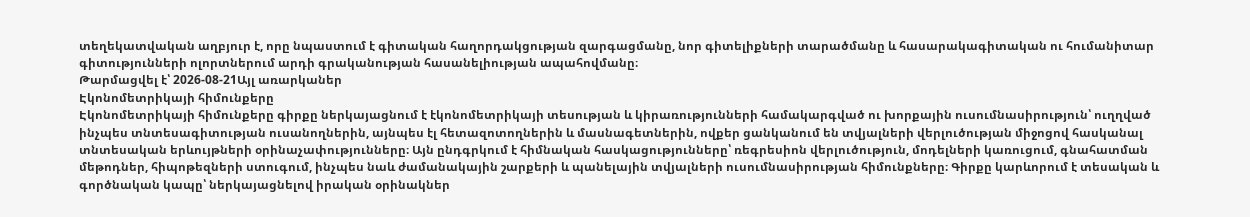տեղեկատվական աղբյուր է, որը նպաստում է գիտական հաղորդակցության զարգացմանը, նոր գիտելիքների տարածմանը և հասարակագիտական ու հումանիտար գիտությունների ոլորտներում արդի գրականության հասանելիության ապահովմանը։
Թարմացվել է՝ 2026-08-21Այլ առարկաներ
Էկոնոմետրիկայի հիմունքերը
Էկոնոմետրիկայի հիմունքերը գիրքը ներկայացնում է էկոնոմետրիկայի տեսության և կիրառությունների համակարգված ու խորքային ուսումնասիրություն՝ ուղղված ինչպես տնտեսագիտության ուսանողներին, այնպես էլ հետազոտողներին և մասնագետներին, ովքեր ցանկանում են տվյալների վերլուծության միջոցով հասկանալ տնտեսական երևույթների օրինաչափությունները։ Այն ընդգրկում է հիմնական հասկացությունները՝ ռեգրեսիոն վերլուծություն, մոդելների կառուցում, գնահատման մեթոդներ, հիպոթեզների ստուգում, ինչպես նաև ժամանակային շարքերի և պանելային տվյալների ուսումնասիրության հիմունքները։ Գիրքը կարևորում է տեսական և գործնական կապը՝ ներկայացնելով իրական օրինակներ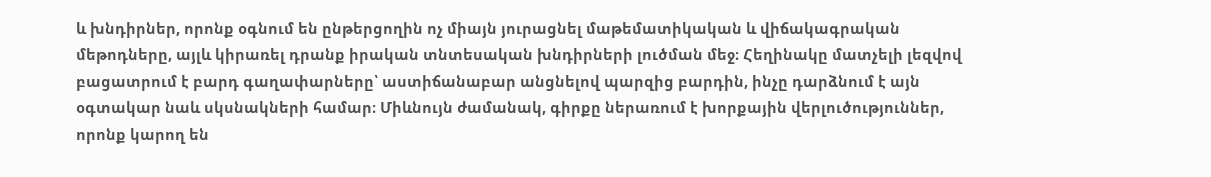և խնդիրներ, որոնք օգնում են ընթերցողին ոչ միայն յուրացնել մաթեմատիկական և վիճակագրական մեթոդները, այլև կիրառել դրանք իրական տնտեսական խնդիրների լուծման մեջ։ Հեղինակը մատչելի լեզվով բացատրում է բարդ գաղափարները՝ աստիճանաբար անցնելով պարզից բարդին, ինչը դարձնում է այն օգտակար նաև սկսնակների համար։ Միևնույն ժամանակ, գիրքը ներառում է խորքային վերլուծություններ, որոնք կարող են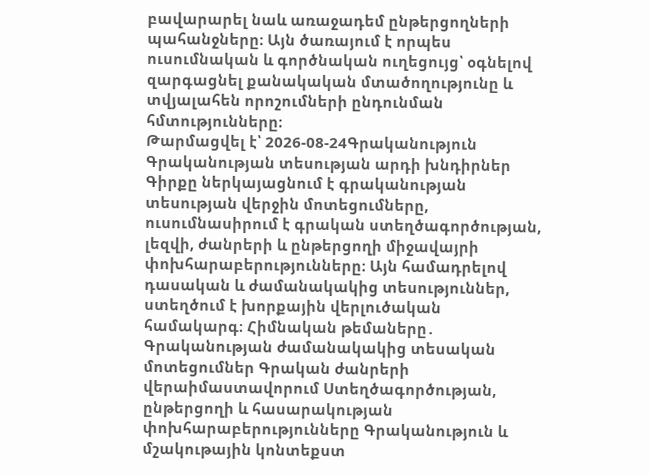բավարարել նաև առաջադեմ ընթերցողների պահանջները։ Այն ծառայում է որպես ուսումնական և գործնական ուղեցույց՝ օգնելով զարգացնել քանակական մտածողությունը և տվյալահեն որոշումների ընդունման հմտությունները։
Թարմացվել է՝ 2026-08-24Գրականություն
Գրականության տեսության արդի խնդիրներ
Գիրքը ներկայացնում է գրականության տեսության վերջին մոտեցումները, ուսումնասիրում է գրական ստեղծագործության, լեզվի, ժանրերի և ընթերցողի միջավայրի փոխհարաբերությունները։ Այն համադրելով դասական և ժամանակակից տեսություններ, ստեղծում է խորքային վերլուծական համակարգ։ Հիմնական թեմաները․ Գրականության ժամանակակից տեսական մոտեցումներ Գրական ժանրերի վերաիմաստավորում Ստեղծագործության, ընթերցողի և հասարակության փոխհարաբերությունները Գրականություն և մշակութային կոնտեքստ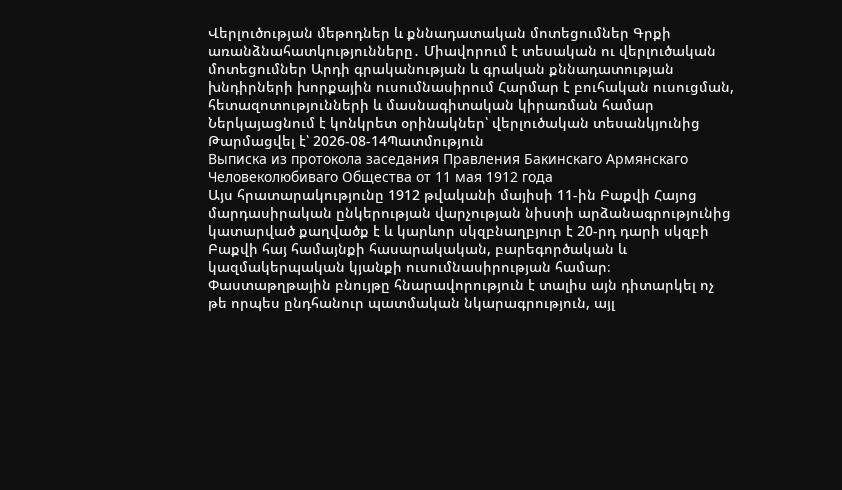Վերլուծության մեթոդներ և քննադատական մոտեցումներ Գրքի առանձնահատկությունները․ Միավորում է տեսական ու վերլուծական մոտեցումներ Արդի գրականության և գրական քննադատության խնդիրների խորքային ուսումնասիրում Հարմար է բուհական ուսուցման, հետազոտությունների և մասնագիտական կիրառման համար Ներկայացնում է կոնկրետ օրինակներ՝ վերլուծական տեսանկյունից
Թարմացվել է՝ 2026-08-14Պատմություն
Выписка из протокола заседания Правления Бакинскаго Армянскаго Человеколюбиваго Общества от 11 мая 1912 года
Այս հրատարակությունը 1912 թվականի մայիսի 11-ին Բաքվի Հայոց մարդասիրական ընկերության վարչության նիստի արձանագրությունից կատարված քաղվածք է և կարևոր սկզբնաղբյուր է 20-րդ դարի սկզբի Բաքվի հայ համայնքի հասարակական, բարեգործական և կազմակերպական կյանքի ուսումնասիրության համար։ Փաստաթղթային բնույթը հնարավորություն է տալիս այն դիտարկել ոչ թե որպես ընդհանուր պատմական նկարագրություն, այլ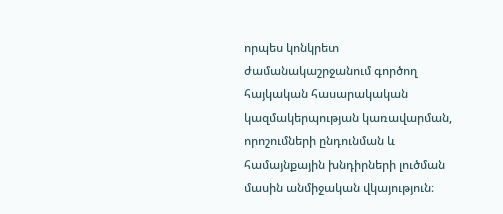որպես կոնկրետ ժամանակաշրջանում գործող հայկական հասարակական կազմակերպության կառավարման, որոշումների ընդունման և համայնքային խնդիրների լուծման մասին անմիջական վկայություն։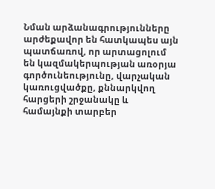Նման արձանագրությունները արժեքավոր են հատկապես այն պատճառով, որ արտացոլում են կազմակերպության առօրյա գործունեությունը, վարչական կառուցվածքը, քննարկվող հարցերի շրջանակը և համայնքի տարբեր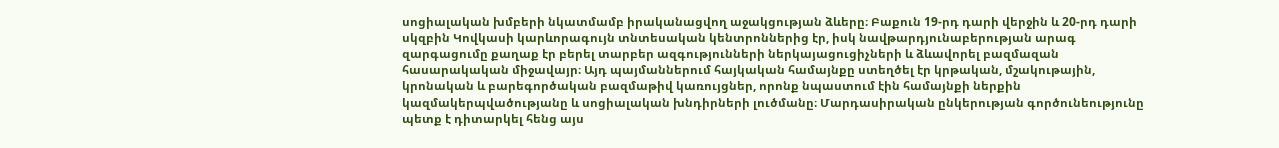սոցիալական խմբերի նկատմամբ իրականացվող աջակցության ձևերը։ Բաքուն 19-րդ դարի վերջին և 20-րդ դարի սկզբին Կովկասի կարևորագույն տնտեսական կենտրոններից էր, իսկ նավթարդյունաբերության արագ զարգացումը քաղաք էր բերել տարբեր ազգությունների ներկայացուցիչների և ձևավորել բազմազան հասարակական միջավայր։ Այդ պայմաններում հայկական համայնքը ստեղծել էր կրթական, մշակութային, կրոնական և բարեգործական բազմաթիվ կառույցներ, որոնք նպաստում էին համայնքի ներքին կազմակերպվածությանը և սոցիալական խնդիրների լուծմանը։ Մարդասիրական ընկերության գործունեությունը պետք է դիտարկել հենց այս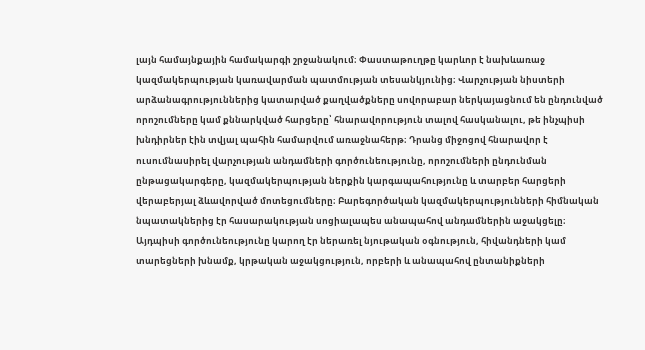լայն համայնքային համակարգի շրջանակում։ Փաստաթուղթը կարևոր է նախևառաջ կազմակերպության կառավարման պատմության տեսանկյունից։ Վարչության նիստերի արձանագրություններից կատարված քաղվածքները սովորաբար ներկայացնում են ընդունված որոշումները կամ քննարկված հարցերը՝ հնարավորություն տալով հասկանալու, թե ինչպիսի խնդիրներ էին տվյալ պահին համարվում առաջնահերթ։ Դրանց միջոցով հնարավոր է ուսումնասիրել վարչության անդամների գործունեությունը, որոշումների ընդունման ընթացակարգերը, կազմակերպության ներքին կարգապահությունը և տարբեր հարցերի վերաբերյալ ձևավորված մոտեցումները։ Բարեգործական կազմակերպությունների հիմնական նպատակներից էր հասարակության սոցիալապես անապահով անդամներին աջակցելը։ Այդպիսի գործունեությունը կարող էր ներառել նյութական օգնություն, հիվանդների կամ տարեցների խնամք, կրթական աջակցություն, որբերի և անապահով ընտանիքների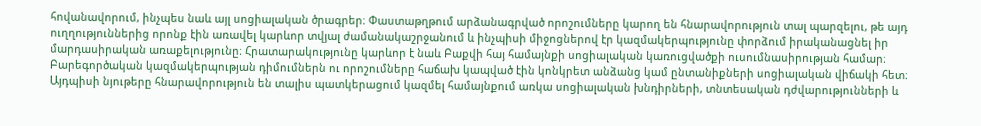հովանավորում, ինչպես նաև այլ սոցիալական ծրագրեր։ Փաստաթղթում արձանագրված որոշումները կարող են հնարավորություն տալ պարզելու, թե այդ ուղղություններից որոնք էին առավել կարևոր տվյալ ժամանակաշրջանում և ինչպիսի միջոցներով էր կազմակերպությունը փորձում իրականացնել իր մարդասիրական առաքելությունը։ Հրատարակությունը կարևոր է նաև Բաքվի հայ համայնքի սոցիալական կառուցվածքի ուսումնասիրության համար։ Բարեգործական կազմակերպության դիմումներն ու որոշումները հաճախ կապված էին կոնկրետ անձանց կամ ընտանիքների սոցիալական վիճակի հետ։ Այդպիսի նյութերը հնարավորություն են տալիս պատկերացում կազմել համայնքում առկա սոցիալական խնդիրների, տնտեսական դժվարությունների և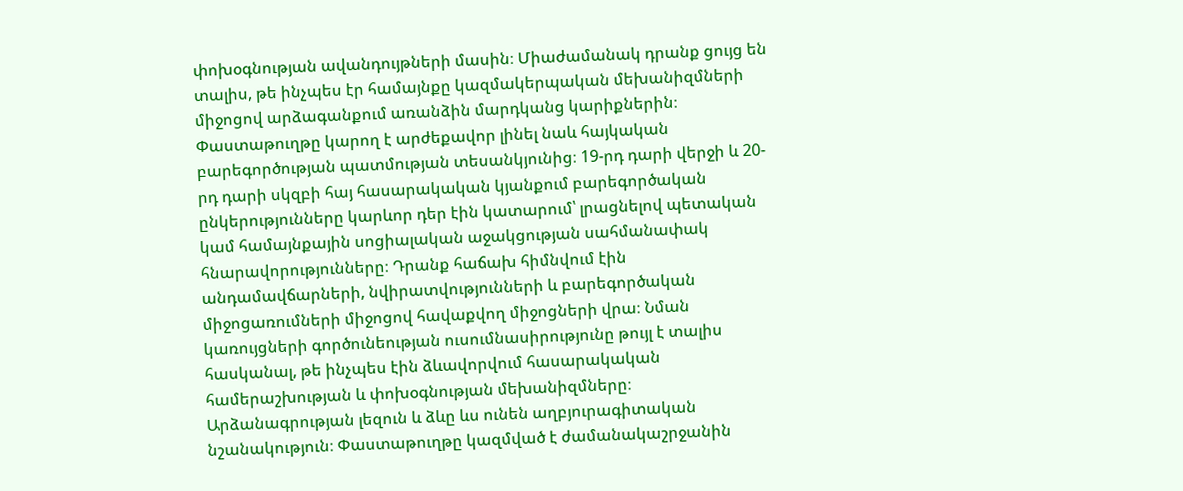փոխօգնության ավանդույթների մասին։ Միաժամանակ դրանք ցույց են տալիս, թե ինչպես էր համայնքը կազմակերպական մեխանիզմների միջոցով արձագանքում առանձին մարդկանց կարիքներին։ Փաստաթուղթը կարող է արժեքավոր լինել նաև հայկական բարեգործության պատմության տեսանկյունից։ 19-րդ դարի վերջի և 20-րդ դարի սկզբի հայ հասարակական կյանքում բարեգործական ընկերությունները կարևոր դեր էին կատարում՝ լրացնելով պետական կամ համայնքային սոցիալական աջակցության սահմանափակ հնարավորությունները։ Դրանք հաճախ հիմնվում էին անդամավճարների, նվիրատվությունների և բարեգործական միջոցառումների միջոցով հավաքվող միջոցների վրա։ Նման կառույցների գործունեության ուսումնասիրությունը թույլ է տալիս հասկանալ, թե ինչպես էին ձևավորվում հասարակական համերաշխության և փոխօգնության մեխանիզմները։ Արձանագրության լեզուն և ձևը ևս ունեն աղբյուրագիտական նշանակություն։ Փաստաթուղթը կազմված է ժամանակաշրջանին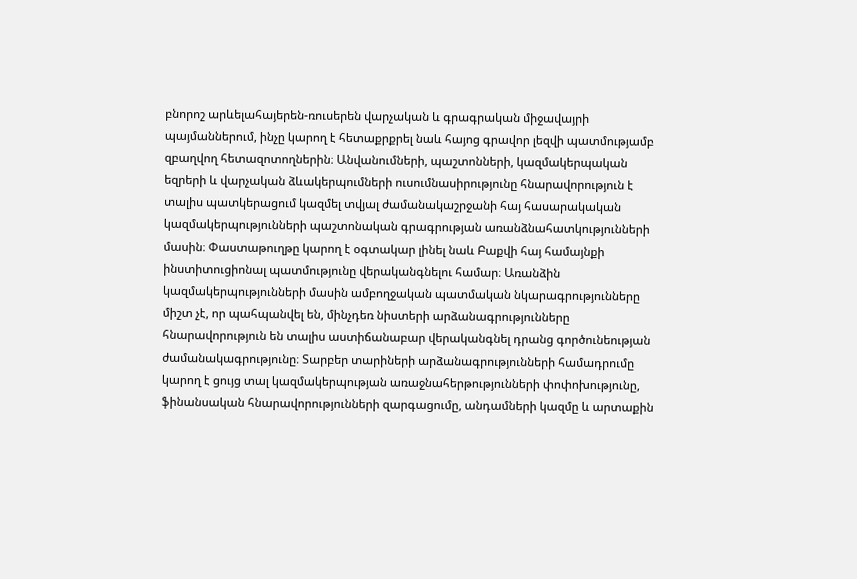բնորոշ արևելահայերեն-ռուսերեն վարչական և գրագրական միջավայրի պայմաններում, ինչը կարող է հետաքրքրել նաև հայոց գրավոր լեզվի պատմությամբ զբաղվող հետազոտողներին։ Անվանումների, պաշտոնների, կազմակերպական եզրերի և վարչական ձևակերպումների ուսումնասիրությունը հնարավորություն է տալիս պատկերացում կազմել տվյալ ժամանակաշրջանի հայ հասարակական կազմակերպությունների պաշտոնական գրագրության առանձնահատկությունների մասին։ Փաստաթուղթը կարող է օգտակար լինել նաև Բաքվի հայ համայնքի ինստիտուցիոնալ պատմությունը վերականգնելու համար։ Առանձին կազմակերպությունների մասին ամբողջական պատմական նկարագրությունները միշտ չէ, որ պահպանվել են, մինչդեռ նիստերի արձանագրությունները հնարավորություն են տալիս աստիճանաբար վերականգնել դրանց գործունեության ժամանակագրությունը։ Տարբեր տարիների արձանագրությունների համադրումը կարող է ցույց տալ կազմակերպության առաջնահերթությունների փոփոխությունը, ֆինանսական հնարավորությունների զարգացումը, անդամների կազմը և արտաքին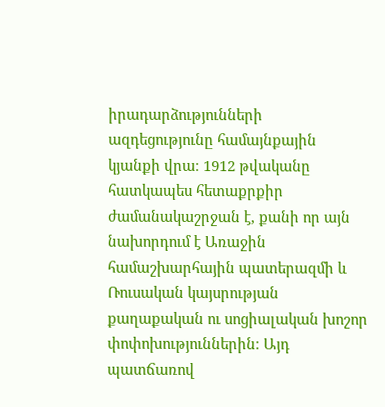իրադարձությունների ազդեցությունը համայնքային կյանքի վրա։ 1912 թվականը հատկապես հետաքրքիր ժամանակաշրջան է, քանի որ այն նախորդում է Առաջին համաշխարհային պատերազմի և Ռուսական կայսրության քաղաքական ու սոցիալական խոշոր փոփոխություններին։ Այդ պատճառով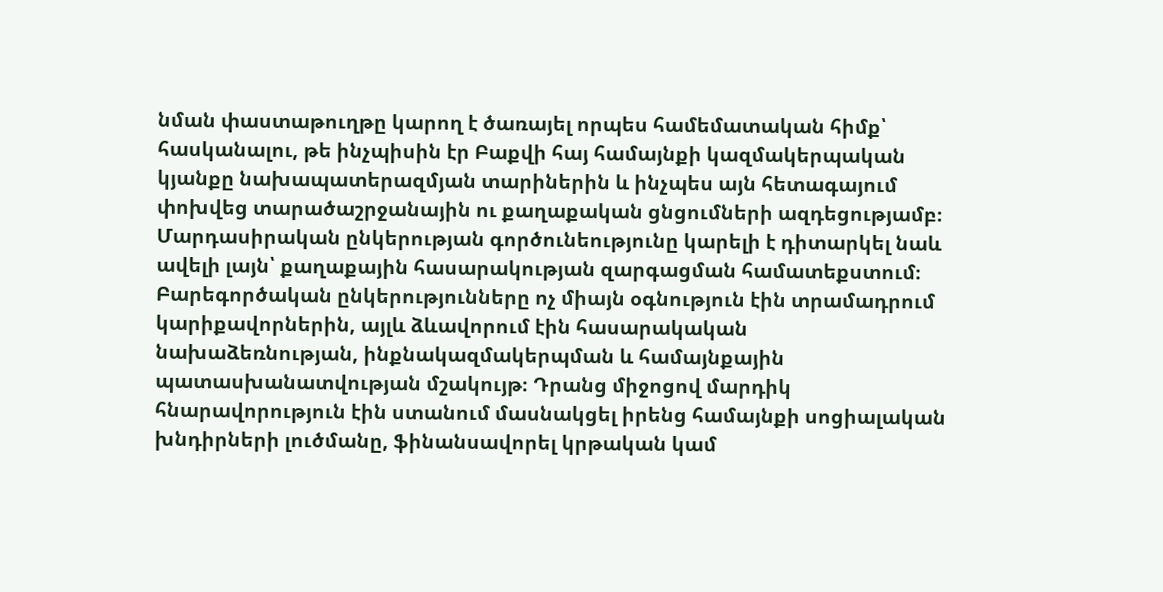նման փաստաթուղթը կարող է ծառայել որպես համեմատական հիմք՝ հասկանալու, թե ինչպիսին էր Բաքվի հայ համայնքի կազմակերպական կյանքը նախապատերազմյան տարիներին և ինչպես այն հետագայում փոխվեց տարածաշրջանային ու քաղաքական ցնցումների ազդեցությամբ։ Մարդասիրական ընկերության գործունեությունը կարելի է դիտարկել նաև ավելի լայն՝ քաղաքային հասարակության զարգացման համատեքստում։ Բարեգործական ընկերությունները ոչ միայն օգնություն էին տրամադրում կարիքավորներին, այլև ձևավորում էին հասարակական նախաձեռնության, ինքնակազմակերպման և համայնքային պատասխանատվության մշակույթ։ Դրանց միջոցով մարդիկ հնարավորություն էին ստանում մասնակցել իրենց համայնքի սոցիալական խնդիրների լուծմանը, ֆինանսավորել կրթական կամ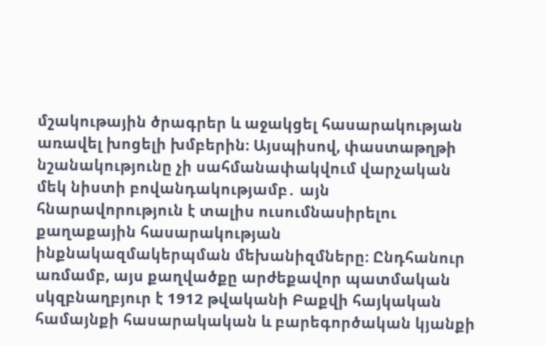մշակութային ծրագրեր և աջակցել հասարակության առավել խոցելի խմբերին։ Այսպիսով, փաստաթղթի նշանակությունը չի սահմանափակվում վարչական մեկ նիստի բովանդակությամբ․ այն հնարավորություն է տալիս ուսումնասիրելու քաղաքային հասարակության ինքնակազմակերպման մեխանիզմները։ Ընդհանուր առմամբ, այս քաղվածքը արժեքավոր պատմական սկզբնաղբյուր է 1912 թվականի Բաքվի հայկական համայնքի հասարակական և բարեգործական կյանքի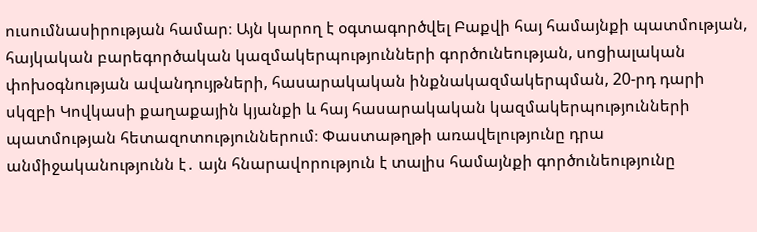ուսումնասիրության համար։ Այն կարող է օգտագործվել Բաքվի հայ համայնքի պատմության, հայկական բարեգործական կազմակերպությունների գործունեության, սոցիալական փոխօգնության ավանդույթների, հասարակական ինքնակազմակերպման, 20-րդ դարի սկզբի Կովկասի քաղաքային կյանքի և հայ հասարակական կազմակերպությունների պատմության հետազոտություններում։ Փաստաթղթի առավելությունը դրա անմիջականությունն է․ այն հնարավորություն է տալիս համայնքի գործունեությունը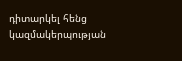դիտարկել հենց կազմակերպության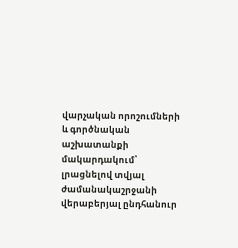վարչական որոշումների և գործնական աշխատանքի մակարդակում՝ լրացնելով տվյալ ժամանակաշրջանի վերաբերյալ ընդհանուր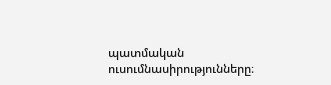պատմական ուսումնասիրությունները։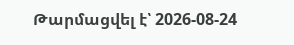Թարմացվել է՝ 2026-08-24